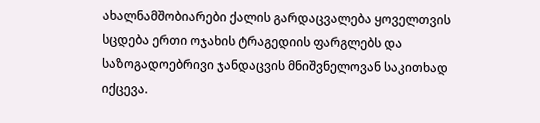ახალნამშობიარები ქალის გარდაცვალება ყოველთვის სცდება ერთი ოჯახის ტრაგედიის ფარგლებს და საზოგადოებრივი ჯანდაცვის მნიშვნელოვან საკითხად იქცევა.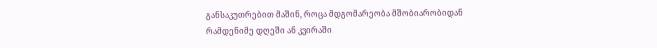განსაკუთრებით მაშინ, როცა მდგომარეობა მშობიარობიდან რამდენიმე დღეში ან კვირაში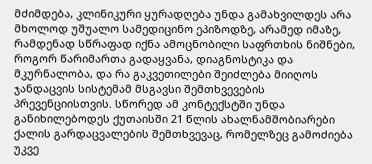მძიმდება, კლინიკური ყურადღება უნდა გამახვილდეს არა მხოლოდ უშუალო სამედიცინო ეპიზოდზე, არამედ იმაზე, რამდენად სწრაფად იქნა ამოცნობილი საფრთხის ნიშნები, როგორ წარიმართა გადაყვანა, დიაგნოსტიკა და მკურნალობა, და რა გაკვეთილები შეიძლება მიიღოს ჯანდაცვის სისტემამ მსგავსი შემთხვევების პრევენციისთვის. სწორედ ამ კონტექსტში უნდა განიხილებოდეს ქუთაისში 21 წლის ახალნამშობიარები ქალის გარდაცვალების შემთხვევაც, რომელზეც გამოძიება უკვე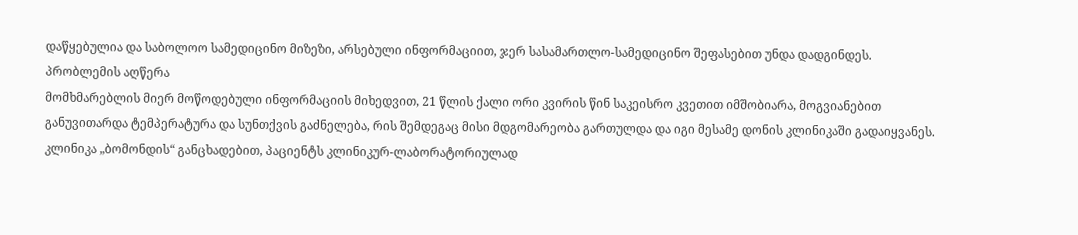დაწყებულია და საბოლოო სამედიცინო მიზეზი, არსებული ინფორმაციით, ჯერ სასამართლო-სამედიცინო შეფასებით უნდა დადგინდეს.
პრობლემის აღწერა
მომხმარებლის მიერ მოწოდებული ინფორმაციის მიხედვით, 21 წლის ქალი ორი კვირის წინ საკეისრო კვეთით იმშობიარა, მოგვიანებით განუვითარდა ტემპერატურა და სუნთქვის გაძნელება, რის შემდეგაც მისი მდგომარეობა გართულდა და იგი მესამე დონის კლინიკაში გადაიყვანეს. კლინიკა „ბომონდის“ განცხადებით, პაციენტს კლინიკურ-ლაბორატორიულად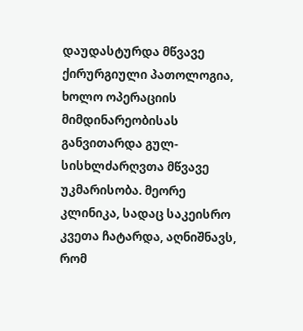დაუდასტურდა მწვავე ქირურგიული პათოლოგია, ხოლო ოპერაციის მიმდინარეობისას განვითარდა გულ-სისხლძარღვთა მწვავე უკმარისობა. მეორე კლინიკა, სადაც საკეისრო კვეთა ჩატარდა, აღნიშნავს, რომ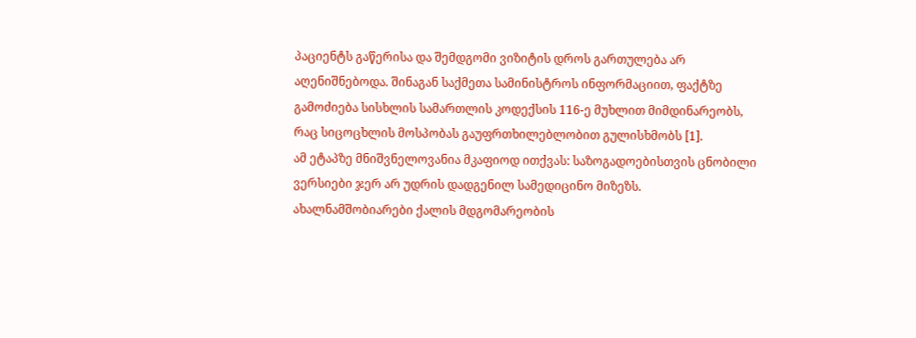პაციენტს გაწერისა და შემდგომი ვიზიტის დროს გართულება არ აღენიშნებოდა. შინაგან საქმეთა სამინისტროს ინფორმაციით, ფაქტზე გამოძიება სისხლის სამართლის კოდექსის 116-ე მუხლით მიმდინარეობს, რაც სიცოცხლის მოსპობას გაუფრთხილებლობით გულისხმობს [1].
ამ ეტაპზე მნიშვნელოვანია მკაფიოდ ითქვას: საზოგადოებისთვის ცნობილი ვერსიები ჯერ არ უდრის დადგენილ სამედიცინო მიზეზს. ახალნამშობიარები ქალის მდგომარეობის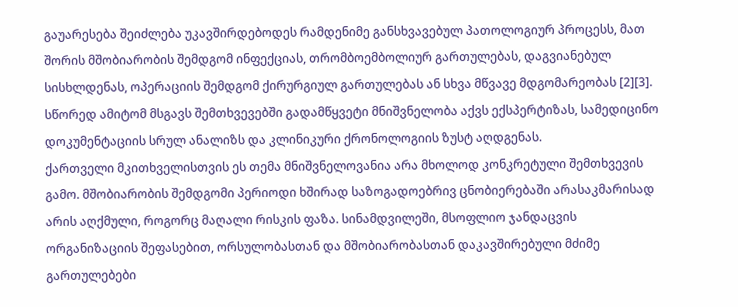გაუარესება შეიძლება უკავშირდებოდეს რამდენიმე განსხვავებულ პათოლოგიურ პროცესს, მათ შორის მშობიარობის შემდგომ ინფექციას, თრომბოემბოლიურ გართულებას, დაგვიანებულ სისხლდენას, ოპერაციის შემდგომ ქირურგიულ გართულებას ან სხვა მწვავე მდგომარეობას [2][3]. სწორედ ამიტომ მსგავს შემთხვევებში გადამწყვეტი მნიშვნელობა აქვს ექსპერტიზას, სამედიცინო დოკუმენტაციის სრულ ანალიზს და კლინიკური ქრონოლოგიის ზუსტ აღდგენას.
ქართველი მკითხველისთვის ეს თემა მნიშვნელოვანია არა მხოლოდ კონკრეტული შემთხვევის გამო. მშობიარობის შემდგომი პერიოდი ხშირად საზოგადოებრივ ცნობიერებაში არასაკმარისად არის აღქმული, როგორც მაღალი რისკის ფაზა. სინამდვილეში, მსოფლიო ჯანდაცვის ორგანიზაციის შეფასებით, ორსულობასთან და მშობიარობასთან დაკავშირებული მძიმე გართულებები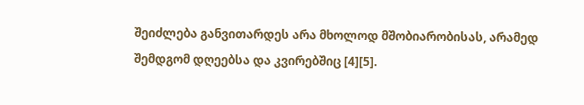შეიძლება განვითარდეს არა მხოლოდ მშობიარობისას, არამედ შემდგომ დღეებსა და კვირებშიც [4][5].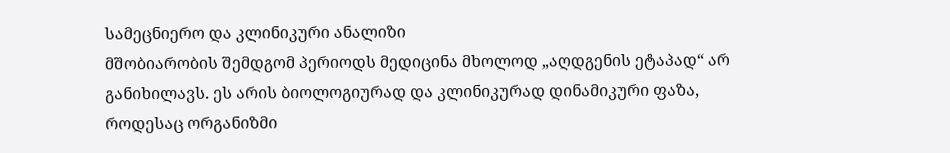სამეცნიერო და კლინიკური ანალიზი
მშობიარობის შემდგომ პერიოდს მედიცინა მხოლოდ „აღდგენის ეტაპად“ არ განიხილავს. ეს არის ბიოლოგიურად და კლინიკურად დინამიკური ფაზა, როდესაც ორგანიზმი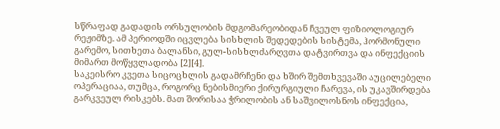სწრაფად გადადის ორსულობის მდგომარეობიდან ჩვეულ ფიზიოლოგიურ რეჟიმზე. ამ პერიოდში იცვლება სისხლის შედედების სისტემა, ჰორმონული გარემო, სითხეთა ბალანსი, გულ-სისხლძარღვთა დატვირთვა და ინფექციის მიმართ მოწყვლადობა [2][4].
საკეისრო კვეთა სიცოცხლის გადამრჩენი და ხშირ შემთხვევაში აუცილებელი ოპერაციაა, თუმცა, როგორც ნებისმიერი ქირურგიული ჩარევა, ის უკავშირდება გარკვეულ რისკებს. მათ შორისაა ჭრილობის ან საშვილოსნოს ინფექცია,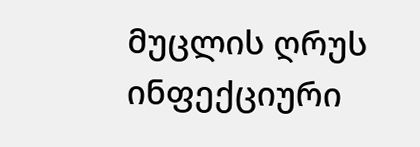მუცლის ღრუს ინფექციური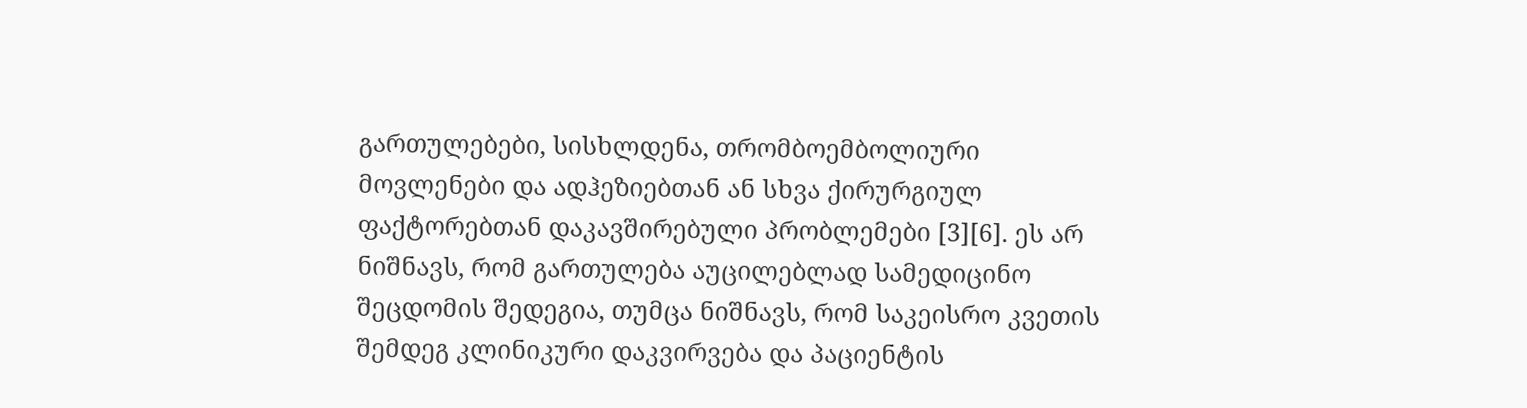გართულებები, სისხლდენა, თრომბოემბოლიური მოვლენები და ადჰეზიებთან ან სხვა ქირურგიულ ფაქტორებთან დაკავშირებული პრობლემები [3][6]. ეს არ ნიშნავს, რომ გართულება აუცილებლად სამედიცინო შეცდომის შედეგია, თუმცა ნიშნავს, რომ საკეისრო კვეთის შემდეგ კლინიკური დაკვირვება და პაციენტის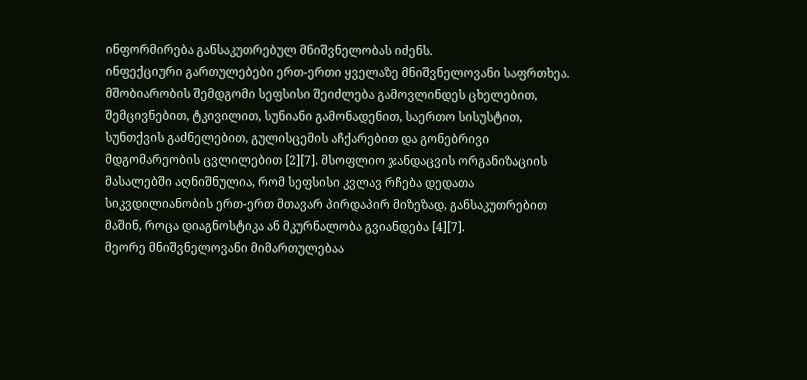ინფორმირება განსაკუთრებულ მნიშვნელობას იძენს.
ინფექციური გართულებები ერთ-ერთი ყველაზე მნიშვნელოვანი საფრთხეა. მშობიარობის შემდგომი სეფსისი შეიძლება გამოვლინდეს ცხელებით, შემცივნებით, ტკივილით, სუნიანი გამონადენით, საერთო სისუსტით, სუნთქვის გაძნელებით, გულისცემის აჩქარებით და გონებრივი მდგომარეობის ცვლილებით [2][7]. მსოფლიო ჯანდაცვის ორგანიზაციის მასალებში აღნიშნულია, რომ სეფსისი კვლავ რჩება დედათა სიკვდილიანობის ერთ-ერთ მთავარ პირდაპირ მიზეზად, განსაკუთრებით მაშინ, როცა დიაგნოსტიკა ან მკურნალობა გვიანდება [4][7].
მეორე მნიშვნელოვანი მიმართულებაა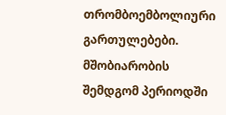თრომბოემბოლიური გართულებები. მშობიარობის შემდგომ პერიოდში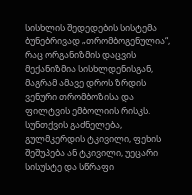სისხლის შედედების სისტემა ბუნებრივად „თრომბოგენულია“, რაც ორგანიზმის დაცვის მექანიზმია სისხლდენისგან, მაგრამ ამავე დროს ზრდის ვენური თრომბოზისა და ფილტვის ემბოლიის რისკს. სუნთქვის გაძნელება, გულმკერდის ტკივილი, ფეხის შეშუპება ან ტკივილი, უეცარი სისუსტე და სწრაფი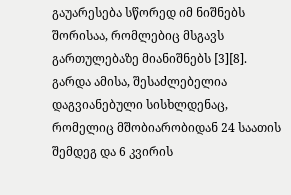გაუარესება სწორედ იმ ნიშნებს შორისაა, რომლებიც მსგავს გართულებაზე მიანიშნებს [3][8].
გარდა ამისა, შესაძლებელია დაგვიანებული სისხლდენაც, რომელიც მშობიარობიდან 24 საათის შემდეგ და 6 კვირის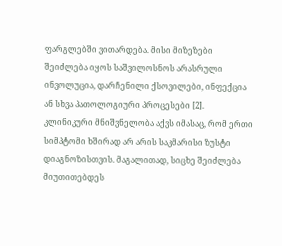ფარგლებში ვითარდება. მისი მიზეზები შეიძლება იყოს საშვილოსნოს არასრული ინვოლუცია, დარჩენილი ქსოვილები, ინფექცია ან სხვა პათოლოგიური პროცესები [2].
კლინიკური მნიშვნელობა აქვს იმასაც, რომ ერთი სიმპტომი ხშირად არ არის საკმარისი ზუსტი დიაგნოზისთვის. მაგალითად, სიცხე შეიძლება მიუთითებდეს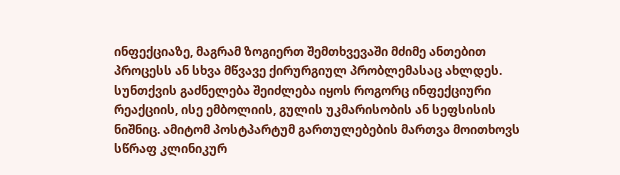ინფექციაზე, მაგრამ ზოგიერთ შემთხვევაში მძიმე ანთებით პროცესს ან სხვა მწვავე ქირურგიულ პრობლემასაც ახლდეს. სუნთქვის გაძნელება შეიძლება იყოს როგორც ინფექციური რეაქციის, ისე ემბოლიის, გულის უკმარისობის ან სეფსისის ნიშნიც. ამიტომ პოსტპარტუმ გართულებების მართვა მოითხოვს სწრაფ კლინიკურ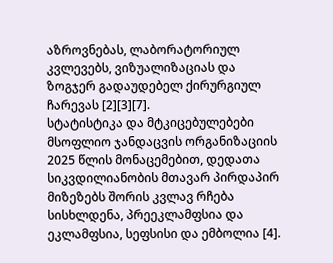აზროვნებას, ლაბორატორიულ კვლევებს, ვიზუალიზაციას და ზოგჯერ გადაუდებელ ქირურგიულ ჩარევას [2][3][7].
სტატისტიკა და მტკიცებულებები
მსოფლიო ჯანდაცვის ორგანიზაციის 2025 წლის მონაცემებით, დედათა სიკვდილიანობის მთავარ პირდაპირ მიზეზებს შორის კვლავ რჩება სისხლდენა, პრეეკლამფსია და ეკლამფსია, სეფსისი და ემბოლია [4].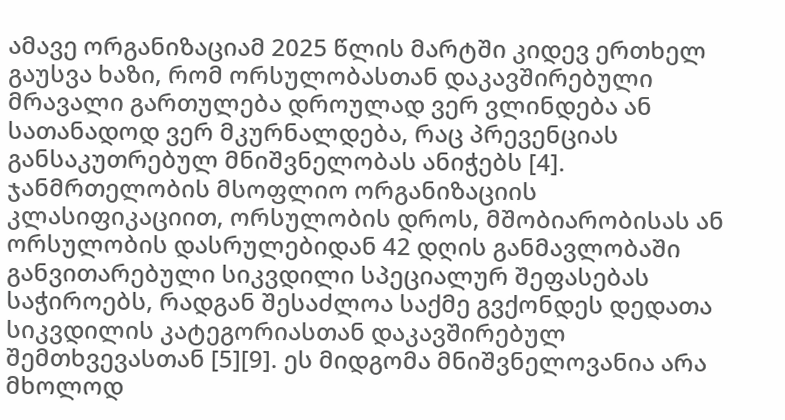ამავე ორგანიზაციამ 2025 წლის მარტში კიდევ ერთხელ გაუსვა ხაზი, რომ ორსულობასთან დაკავშირებული მრავალი გართულება დროულად ვერ ვლინდება ან სათანადოდ ვერ მკურნალდება, რაც პრევენციას განსაკუთრებულ მნიშვნელობას ანიჭებს [4].
ჯანმრთელობის მსოფლიო ორგანიზაციის კლასიფიკაციით, ორსულობის დროს, მშობიარობისას ან ორსულობის დასრულებიდან 42 დღის განმავლობაში განვითარებული სიკვდილი სპეციალურ შეფასებას საჭიროებს, რადგან შესაძლოა საქმე გვქონდეს დედათა სიკვდილის კატეგორიასთან დაკავშირებულ შემთხვევასთან [5][9]. ეს მიდგომა მნიშვნელოვანია არა მხოლოდ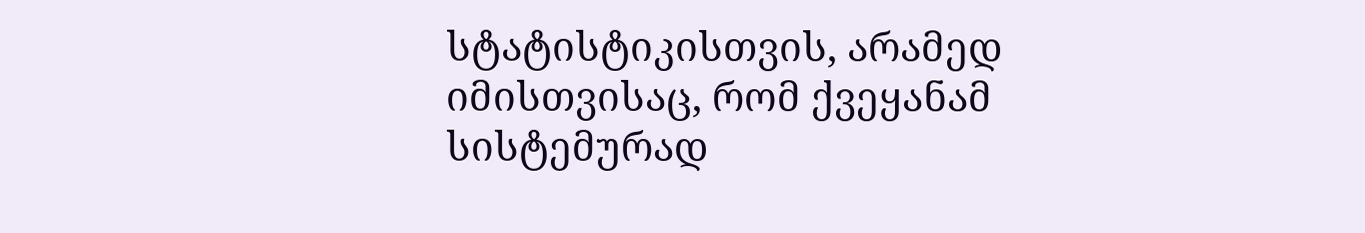სტატისტიკისთვის, არამედ იმისთვისაც, რომ ქვეყანამ სისტემურად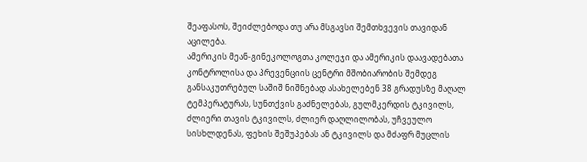შეაფასოს, შეიძლებოდა თუ არა მსგავსი შემთხვევის თავიდან აცილება.
ამერიკის მეან-გინეკოლოგთა კოლეჯი და ამერიკის დაავადებათა კონტროლისა და პრევენციის ცენტრი მშობიარობის შემდეგ განსაკუთრებულ საშიშ ნიშნებად ასახელებენ 38 გრადუსზე მაღალ ტემპერატურას, სუნთქვის გაძნელებას, გულმკერდის ტკივილს, ძლიერი თავის ტკივილს, ძლიერ დაღლილობას, უჩვეულო სისხლდენას, ფეხის შეშუპებას ან ტკივილს და მძაფრ მუცლის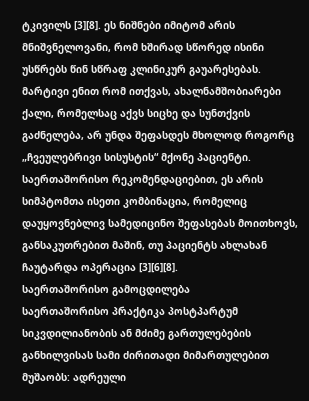ტკივილს [3][8]. ეს ნიშნები იმიტომ არის მნიშვნელოვანი, რომ ხშირად სწორედ ისინი უსწრებს წინ სწრაფ კლინიკურ გაუარესებას.
მარტივი ენით რომ ითქვას, ახალნამშობიარები ქალი, რომელსაც აქვს სიცხე და სუნთქვის გაძნელება, არ უნდა შეფასდეს მხოლოდ როგორც „ჩვეულებრივი სისუსტის“ მქონე პაციენტი. საერთაშორისო რეკომენდაციებით, ეს არის სიმპტომთა ისეთი კომბინაცია, რომელიც დაუყოვნებლივ სამედიცინო შეფასებას მოითხოვს, განსაკუთრებით მაშინ, თუ პაციენტს ახლახან ჩაუტარდა ოპერაცია [3][6][8].
საერთაშორისო გამოცდილება
საერთაშორისო პრაქტიკა პოსტპარტუმ სიკვდილიანობის ან მძიმე გართულებების განხილვისას სამი ძირითადი მიმართულებით მუშაობს: ადრეული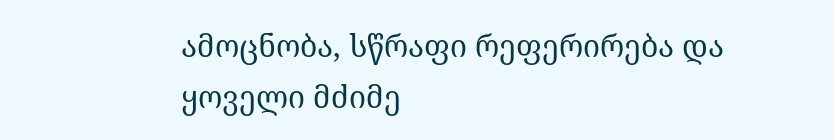ამოცნობა, სწრაფი რეფერირება და ყოველი მძიმე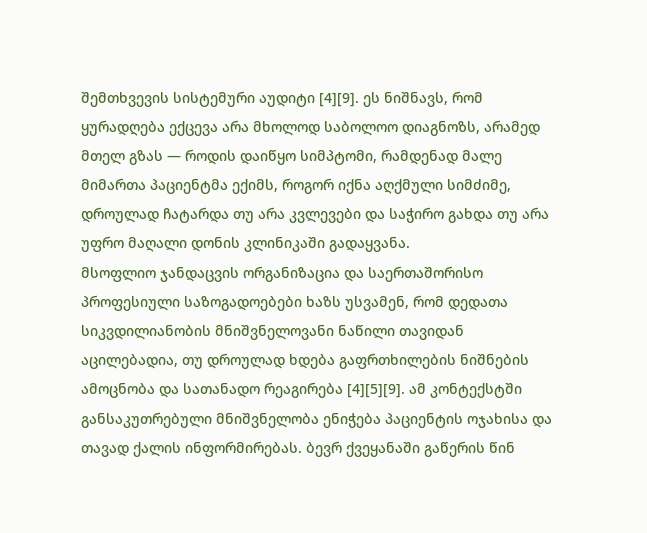შემთხვევის სისტემური აუდიტი [4][9]. ეს ნიშნავს, რომ ყურადღება ექცევა არა მხოლოდ საბოლოო დიაგნოზს, არამედ მთელ გზას — როდის დაიწყო სიმპტომი, რამდენად მალე მიმართა პაციენტმა ექიმს, როგორ იქნა აღქმული სიმძიმე, დროულად ჩატარდა თუ არა კვლევები და საჭირო გახდა თუ არა უფრო მაღალი დონის კლინიკაში გადაყვანა.
მსოფლიო ჯანდაცვის ორგანიზაცია და საერთაშორისო პროფესიული საზოგადოებები ხაზს უსვამენ, რომ დედათა სიკვდილიანობის მნიშვნელოვანი ნაწილი თავიდან აცილებადია, თუ დროულად ხდება გაფრთხილების ნიშნების ამოცნობა და სათანადო რეაგირება [4][5][9]. ამ კონტექსტში განსაკუთრებული მნიშვნელობა ენიჭება პაციენტის ოჯახისა და თავად ქალის ინფორმირებას. ბევრ ქვეყანაში გაწერის წინ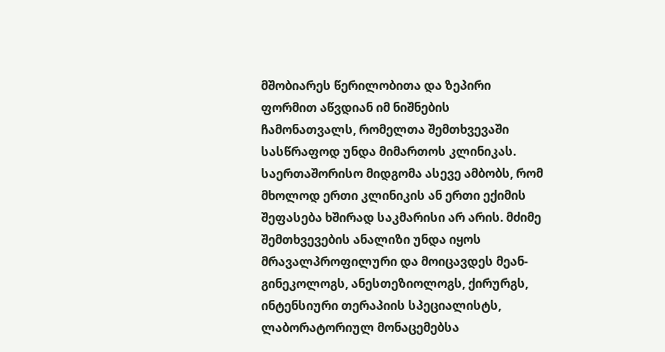მშობიარეს წერილობითა და ზეპირი ფორმით აწვდიან იმ ნიშნების ჩამონათვალს, რომელთა შემთხვევაში სასწრაფოდ უნდა მიმართოს კლინიკას.
საერთაშორისო მიდგომა ასევე ამბობს, რომ მხოლოდ ერთი კლინიკის ან ერთი ექიმის შეფასება ხშირად საკმარისი არ არის. მძიმე შემთხვევების ანალიზი უნდა იყოს მრავალპროფილური და მოიცავდეს მეან-გინეკოლოგს, ანესთეზიოლოგს, ქირურგს, ინტენსიური თერაპიის სპეციალისტს, ლაბორატორიულ მონაცემებსა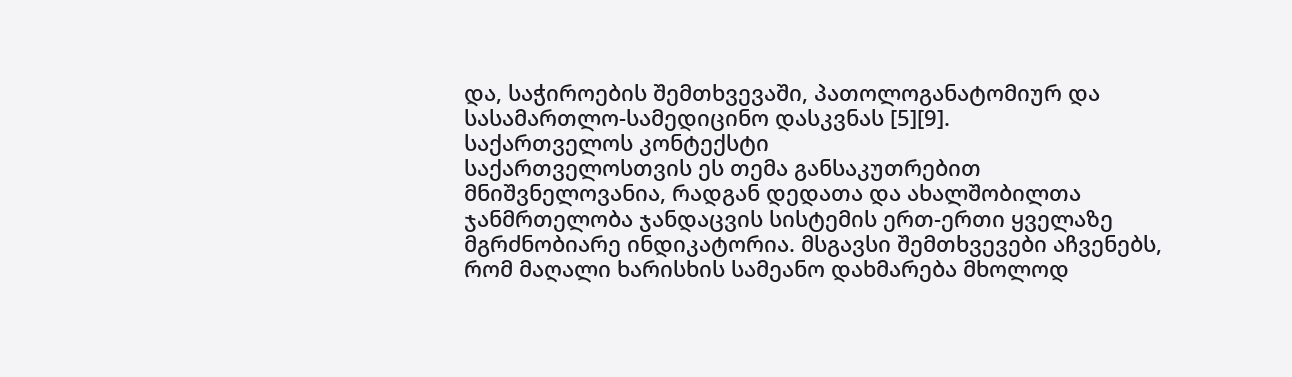და, საჭიროების შემთხვევაში, პათოლოგანატომიურ და სასამართლო-სამედიცინო დასკვნას [5][9].
საქართველოს კონტექსტი
საქართველოსთვის ეს თემა განსაკუთრებით მნიშვნელოვანია, რადგან დედათა და ახალშობილთა ჯანმრთელობა ჯანდაცვის სისტემის ერთ-ერთი ყველაზე მგრძნობიარე ინდიკატორია. მსგავსი შემთხვევები აჩვენებს, რომ მაღალი ხარისხის სამეანო დახმარება მხოლოდ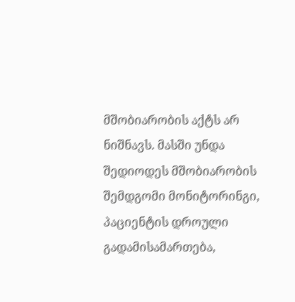მშობიარობის აქტს არ ნიშნავს. მასში უნდა შედიოდეს მშობიარობის შემდგომი მონიტორინგი, პაციენტის დროული გადამისამართება,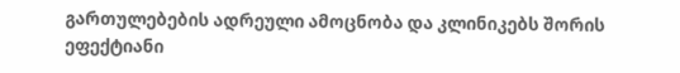გართულებების ადრეული ამოცნობა და კლინიკებს შორის ეფექტიანი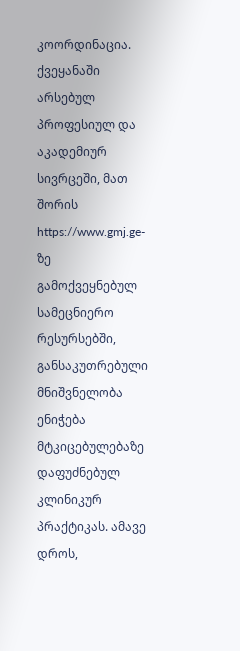კოორდინაცია.
ქვეყანაში არსებულ პროფესიულ და აკადემიურ სივრცეში, მათ შორის https://www.gmj.ge-ზე გამოქვეყნებულ სამეცნიერო რესურსებში, განსაკუთრებული მნიშვნელობა ენიჭება მტკიცებულებაზე დაფუძნებულ კლინიკურ პრაქტიკას. ამავე დროს,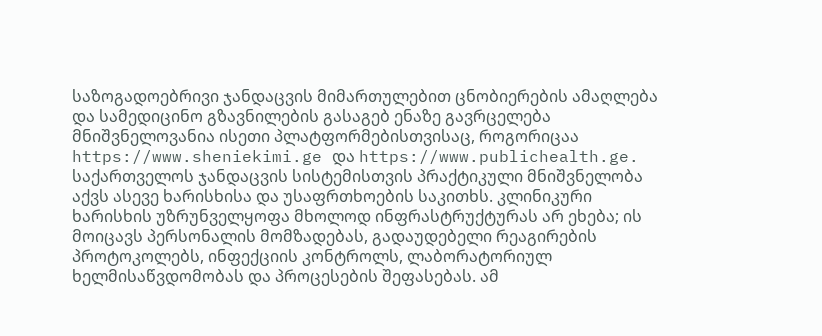საზოგადოებრივი ჯანდაცვის მიმართულებით ცნობიერების ამაღლება და სამედიცინო გზავნილების გასაგებ ენაზე გავრცელება მნიშვნელოვანია ისეთი პლატფორმებისთვისაც, როგორიცაა https://www.sheniekimi.ge და https://www.publichealth.ge.
საქართველოს ჯანდაცვის სისტემისთვის პრაქტიკული მნიშვნელობა აქვს ასევე ხარისხისა და უსაფრთხოების საკითხს. კლინიკური ხარისხის უზრუნველყოფა მხოლოდ ინფრასტრუქტურას არ ეხება; ის მოიცავს პერსონალის მომზადებას, გადაუდებელი რეაგირების პროტოკოლებს, ინფექციის კონტროლს, ლაბორატორიულ ხელმისაწვდომობას და პროცესების შეფასებას. ამ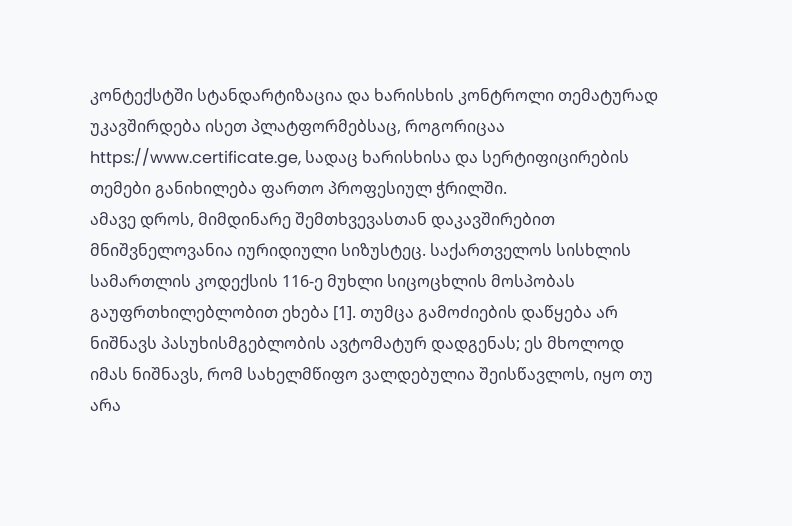კონტექსტში სტანდარტიზაცია და ხარისხის კონტროლი თემატურად უკავშირდება ისეთ პლატფორმებსაც, როგორიცაა https://www.certificate.ge, სადაც ხარისხისა და სერტიფიცირების თემები განიხილება ფართო პროფესიულ ჭრილში.
ამავე დროს, მიმდინარე შემთხვევასთან დაკავშირებით მნიშვნელოვანია იურიდიული სიზუსტეც. საქართველოს სისხლის სამართლის კოდექსის 116-ე მუხლი სიცოცხლის მოსპობას გაუფრთხილებლობით ეხება [1]. თუმცა გამოძიების დაწყება არ ნიშნავს პასუხისმგებლობის ავტომატურ დადგენას; ეს მხოლოდ იმას ნიშნავს, რომ სახელმწიფო ვალდებულია შეისწავლოს, იყო თუ არა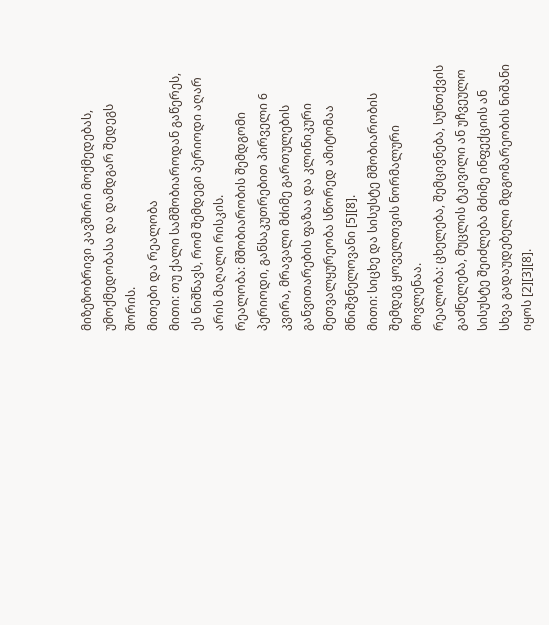მიზეზობრივი კავშირი მოქმედებას, უმოქმედობასა და დამდგარ შედეგს შორის.
მითები და რეალობა
მითი: თუ ქალი სამშობიაროდან გაწერეს, ეს ნიშნავს, რომ შემდეგი პერიოდი აღარ არის მაღალი რისკის.
რეალობა: მშობიარობის შემდგომი პერიოდი, განსაკუთრებით პირველი 6 კვირა, მრავალი მძიმე გართულების განვითარების ფაზაა და კლინიკური მეთვალყურეობა სწორედ ამიტომაა მნიშვნელოვანი [5][8].
მითი: სიცხე და სისუსტე მშობიარობის შემდეგ ყოველთვის ნორმალური მოვლენაა.
რეალობა: ცხელება, შემცივნება, სუნთქვის გაძნელება, მუცლის ტკივილი ან უჩვეულო სისუსტე შეიძლება მძიმე ინფექციის ან სხვა გადაუდებელი მდგომარეობის ნიშანი იყოს [2][3][8].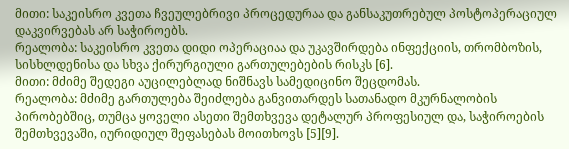მითი: საკეისრო კვეთა ჩვეულებრივი პროცედურაა და განსაკუთრებულ პოსტოპერაციულ დაკვირვებას არ საჭიროებს.
რეალობა: საკეისრო კვეთა დიდი ოპერაციაა და უკავშირდება ინფექციის, თრომბოზის, სისხლდენისა და სხვა ქირურგიული გართულებების რისკს [6].
მითი: მძიმე შედეგი აუცილებლად ნიშნავს სამედიცინო შეცდომას.
რეალობა: მძიმე გართულება შეიძლება განვითარდეს სათანადო მკურნალობის პირობებშიც, თუმცა ყოველი ასეთი შემთხვევა დეტალურ პროფესიულ და, საჭიროების შემთხვევაში, იურიდიულ შეფასებას მოითხოვს [5][9].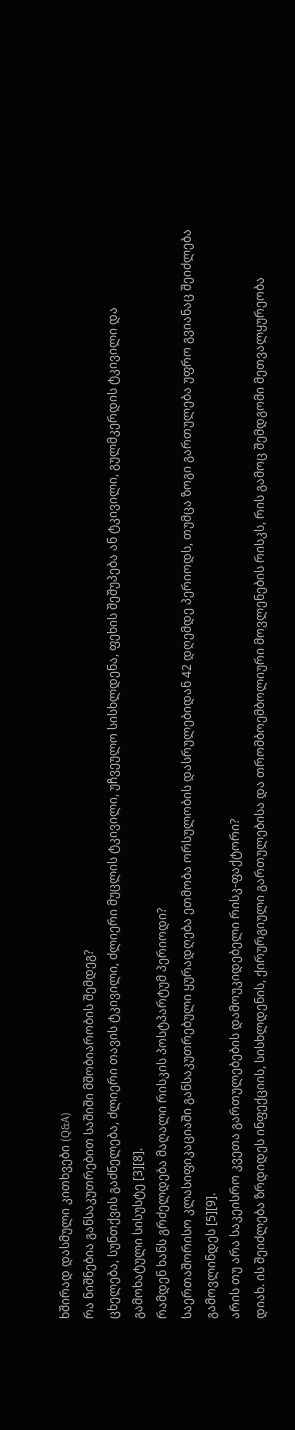ხშირად დასმული კითხვები (Q&A)
რა ნიშნებია განსაკუთრებით საშიში მშობიარობის შემდეგ?
ცხელება, სუნთქვის გაძნელება, ძლიერი თავის ტკივილი, ძლიერი მუცლის ტკივილი, უჩვეულო სისხლდენა, ფეხის შეშუპება ან ტკივილი, გულმკერდის ტკივილი და გამოხატული სისუსტე [3][8].
რამდენ ხანს გრძელდება მაღალი რისკის პოსტპარტუმ პერიოდი?
საერთაშორისო კლასიფიკაციაში განსაკუთრებული ყურადღება ეთმობა ორსულობის დასრულებიდან 42 დღემდე პერიოდს, თუმცა ზოგი გართულება უფრო გვიანაც შეიძლება გამოვლინდეს [5][9].
არის თუ არა საკეისრო კვეთა გართულებების დამოუკიდებელი რისკ-ფაქტორი?
დიახ. ის შეიძლება ზრდიდეს ინფექციის, სისხლდენის, ქირურგიული გართულებისა და თრომბოემბოლიური მოვლენების რისკს, რის გამოც შემდგომი მეთვალყურეობა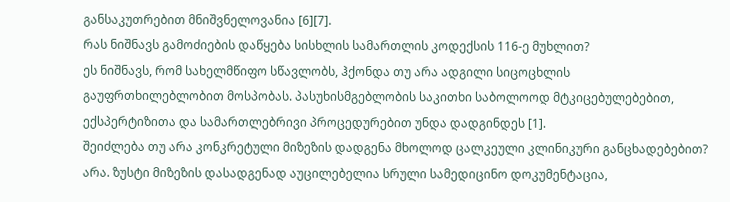განსაკუთრებით მნიშვნელოვანია [6][7].
რას ნიშნავს გამოძიების დაწყება სისხლის სამართლის კოდექსის 116-ე მუხლით?
ეს ნიშნავს, რომ სახელმწიფო სწავლობს, ჰქონდა თუ არა ადგილი სიცოცხლის გაუფრთხილებლობით მოსპობას. პასუხისმგებლობის საკითხი საბოლოოდ მტკიცებულებებით, ექსპერტიზითა და სამართლებრივი პროცედურებით უნდა დადგინდეს [1].
შეიძლება თუ არა კონკრეტული მიზეზის დადგენა მხოლოდ ცალკეული კლინიკური განცხადებებით?
არა. ზუსტი მიზეზის დასადგენად აუცილებელია სრული სამედიცინო დოკუმენტაცია,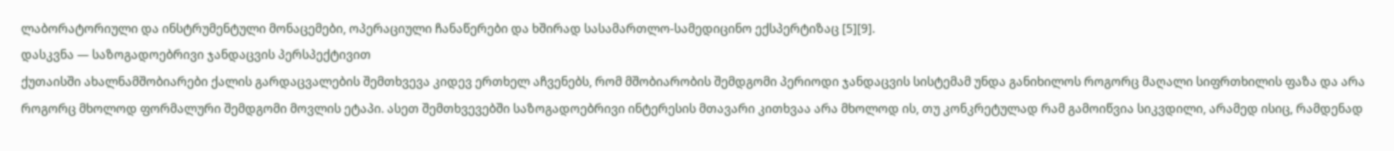ლაბორატორიული და ინსტრუმენტული მონაცემები, ოპერაციული ჩანაწერები და ხშირად სასამართლო-სამედიცინო ექსპერტიზაც [5][9].
დასკვნა — საზოგადოებრივი ჯანდაცვის პერსპექტივით
ქუთაისში ახალნამშობიარები ქალის გარდაცვალების შემთხვევა კიდევ ერთხელ აჩვენებს, რომ მშობიარობის შემდგომი პერიოდი ჯანდაცვის სისტემამ უნდა განიხილოს როგორც მაღალი სიფრთხილის ფაზა და არა როგორც მხოლოდ ფორმალური შემდგომი მოვლის ეტაპი. ასეთ შემთხვევებში საზოგადოებრივი ინტერესის მთავარი კითხვაა არა მხოლოდ ის, თუ კონკრეტულად რამ გამოიწვია სიკვდილი, არამედ ისიც, რამდენად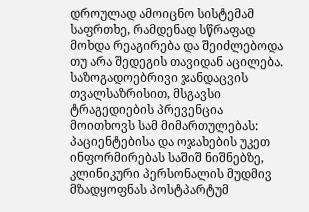დროულად ამოიცნო სისტემამ საფრთხე, რამდენად სწრაფად მოხდა რეაგირება და შეიძლებოდა თუ არა შედეგის თავიდან აცილება.
საზოგადოებრივი ჯანდაცვის თვალსაზრისით, მსგავსი ტრაგედიების პრევენცია მოითხოვს სამ მიმართულებას: პაციენტებისა და ოჯახების უკეთ ინფორმირებას საშიშ ნიშნებზე, კლინიკური პერსონალის მუდმივ მზადყოფნას პოსტპარტუმ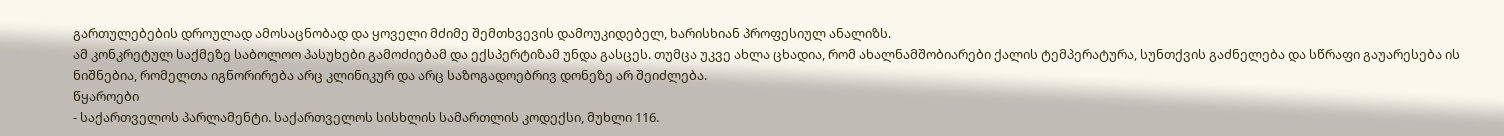გართულებების დროულად ამოსაცნობად და ყოველი მძიმე შემთხვევის დამოუკიდებელ, ხარისხიან პროფესიულ ანალიზს.
ამ კონკრეტულ საქმეზე საბოლოო პასუხები გამოძიებამ და ექსპერტიზამ უნდა გასცეს. თუმცა უკვე ახლა ცხადია, რომ ახალნამშობიარები ქალის ტემპერატურა, სუნთქვის გაძნელება და სწრაფი გაუარესება ის ნიშნებია, რომელთა იგნორირება არც კლინიკურ და არც საზოგადოებრივ დონეზე არ შეიძლება.
წყაროები
- საქართველოს პარლამენტი. საქართველოს სისხლის სამართლის კოდექსი, მუხლი 116.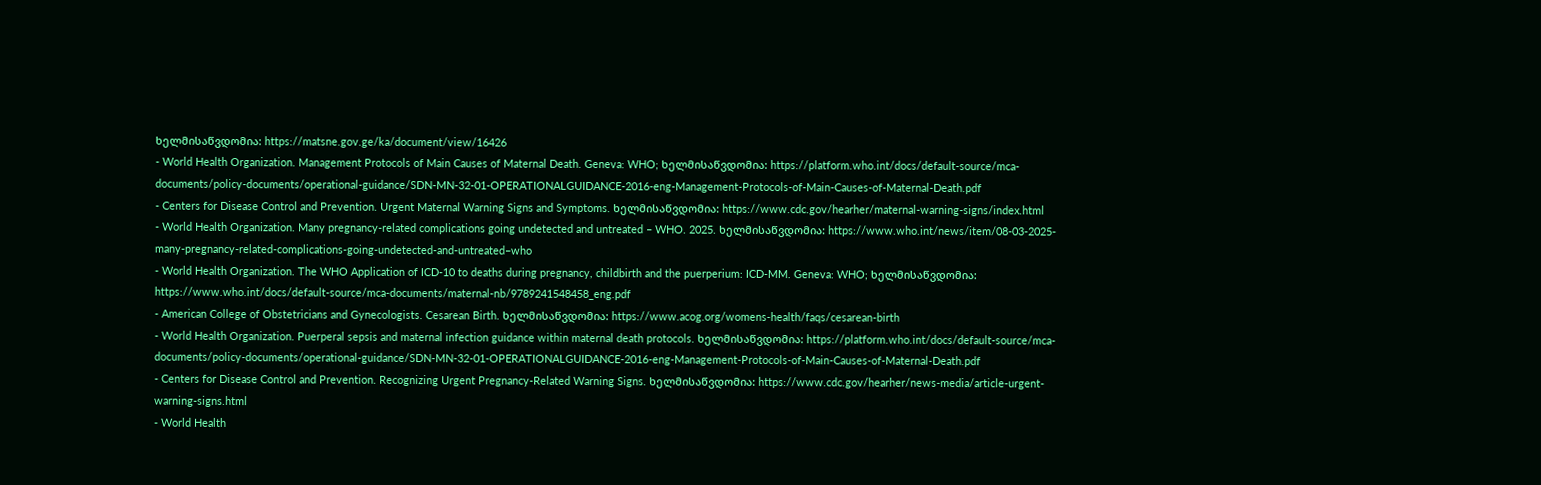ხელმისაწვდომია: https://matsne.gov.ge/ka/document/view/16426
- World Health Organization. Management Protocols of Main Causes of Maternal Death. Geneva: WHO; ხელმისაწვდომია: https://platform.who.int/docs/default-source/mca-documents/policy-documents/operational-guidance/SDN-MN-32-01-OPERATIONALGUIDANCE-2016-eng-Management-Protocols-of-Main-Causes-of-Maternal-Death.pdf
- Centers for Disease Control and Prevention. Urgent Maternal Warning Signs and Symptoms. ხელმისაწვდომია: https://www.cdc.gov/hearher/maternal-warning-signs/index.html
- World Health Organization. Many pregnancy-related complications going undetected and untreated – WHO. 2025. ხელმისაწვდომია: https://www.who.int/news/item/08-03-2025-many-pregnancy-related-complications-going-undetected-and-untreated–who
- World Health Organization. The WHO Application of ICD-10 to deaths during pregnancy, childbirth and the puerperium: ICD-MM. Geneva: WHO; ხელმისაწვდომია: https://www.who.int/docs/default-source/mca-documents/maternal-nb/9789241548458_eng.pdf
- American College of Obstetricians and Gynecologists. Cesarean Birth. ხელმისაწვდომია: https://www.acog.org/womens-health/faqs/cesarean-birth
- World Health Organization. Puerperal sepsis and maternal infection guidance within maternal death protocols. ხელმისაწვდომია: https://platform.who.int/docs/default-source/mca-documents/policy-documents/operational-guidance/SDN-MN-32-01-OPERATIONALGUIDANCE-2016-eng-Management-Protocols-of-Main-Causes-of-Maternal-Death.pdf
- Centers for Disease Control and Prevention. Recognizing Urgent Pregnancy-Related Warning Signs. ხელმისაწვდომია: https://www.cdc.gov/hearher/news-media/article-urgent-warning-signs.html
- World Health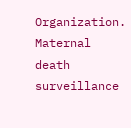Organization. Maternal death surveillance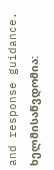and response guidance. ხელმისაწვდომია: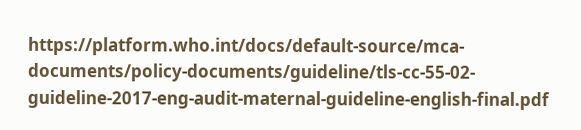https://platform.who.int/docs/default-source/mca-documents/policy-documents/guideline/tls-cc-55-02-guideline-2017-eng-audit-maternal-guideline-english-final.pdf